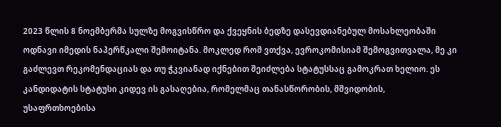2023 წლის 8 ნოემბერმა სულზე მოგვისწრო და ქვეყნის ბედზე დასევდიანებულ მოსახლეობაში ოდნავი იმედის ნაპერწკალი შემოიტანა. მოკლედ რომ ვთქვა, ევროკომისიამ შემოგვითვალა, მე კი გაძლევთ რეკომენდაციას და თუ ჭკვიანად იქნებით შეიძლება სტატუსსაც გამოკრათ ხელიო. ეს კანდიდატის სტატუსი კიდევ ის გასაღებია, რომელმაც თანასწორობის, მშვიდობის, უსაფრთხოებისა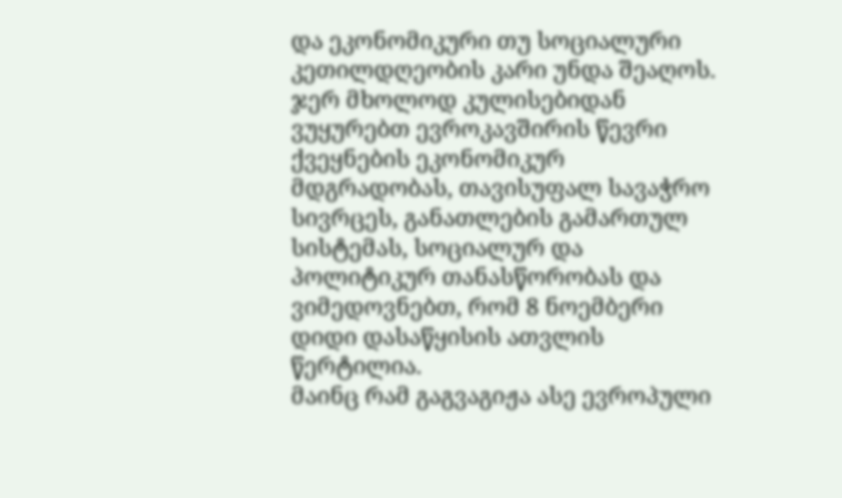და ეკონომიკური თუ სოციალური კეთილდღეობის კარი უნდა შეაღოს. ჯერ მხოლოდ კულისებიდან ვუყურებთ ევროკავშირის წევრი ქვეყნების ეკონომიკურ მდგრადობას, თავისუფალ სავაჭრო სივრცეს, განათლების გამართულ სისტემას, სოციალურ და პოლიტიკურ თანასწორობას და ვიმედოვნებთ, რომ 8 ნოემბერი დიდი დასაწყისის ათვლის წერტილია.
მაინც რამ გაგვაგიჟა ასე ევროპული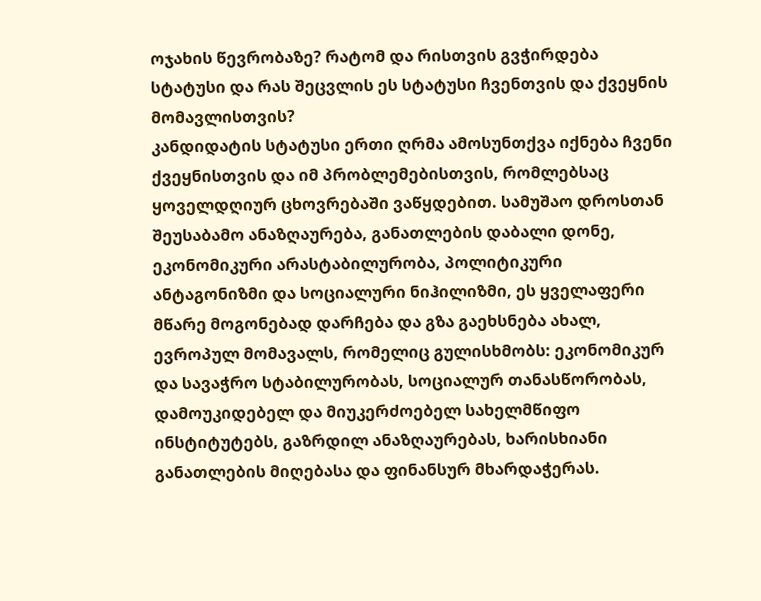ოჯახის წევრობაზე? რატომ და რისთვის გვჭირდება სტატუსი და რას შეცვლის ეს სტატუსი ჩვენთვის და ქვეყნის მომავლისთვის?
კანდიდატის სტატუსი ერთი ღრმა ამოსუნთქვა იქნება ჩვენი ქვეყნისთვის და იმ პრობლემებისთვის, რომლებსაც ყოველდღიურ ცხოვრებაში ვაწყდებით. სამუშაო დროსთან შეუსაბამო ანაზღაურება, განათლების დაბალი დონე, ეკონომიკური არასტაბილურობა, პოლიტიკური ანტაგონიზმი და სოციალური ნიჰილიზმი, ეს ყველაფერი მწარე მოგონებად დარჩება და გზა გაეხსნება ახალ, ევროპულ მომავალს, რომელიც გულისხმობს: ეკონომიკურ და სავაჭრო სტაბილურობას, სოციალურ თანასწორობას, დამოუკიდებელ და მიუკერძოებელ სახელმწიფო ინსტიტუტებს, გაზრდილ ანაზღაურებას, ხარისხიანი განათლების მიღებასა და ფინანსურ მხარდაჭერას.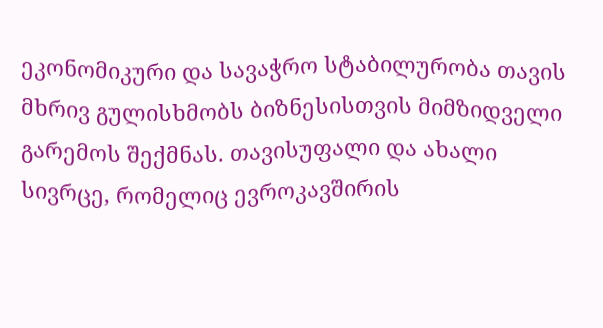ეკონომიკური და სავაჭრო სტაბილურობა თავის მხრივ გულისხმობს ბიზნესისთვის მიმზიდველი გარემოს შექმნას. თავისუფალი და ახალი სივრცე, რომელიც ევროკავშირის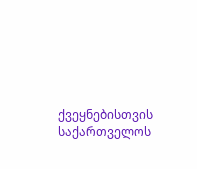ქვეყნებისთვის საქართველოს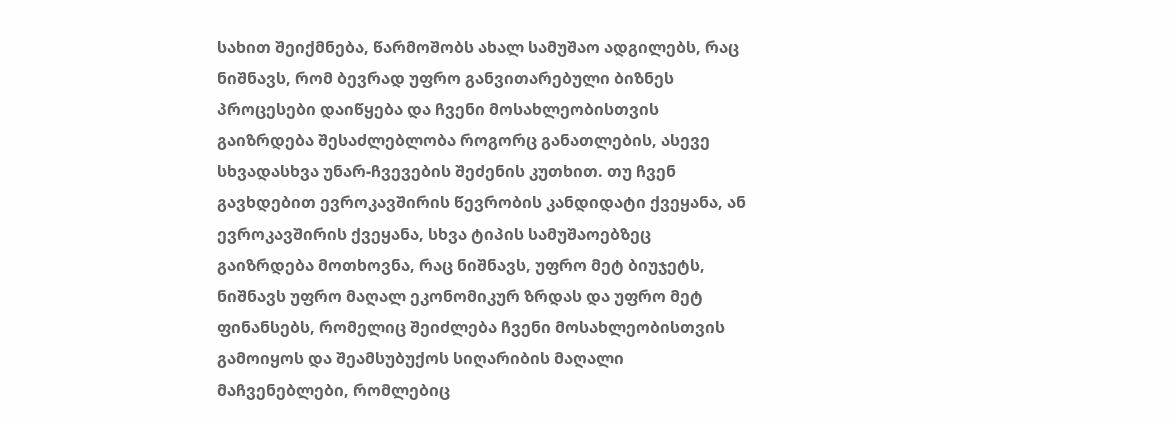სახით შეიქმნება, წარმოშობს ახალ სამუშაო ადგილებს, რაც ნიშნავს, რომ ბევრად უფრო განვითარებული ბიზნეს პროცესები დაიწყება და ჩვენი მოსახლეობისთვის გაიზრდება შესაძლებლობა როგორც განათლების, ასევე სხვადასხვა უნარ-ჩვევების შეძენის კუთხით. თუ ჩვენ გავხდებით ევროკავშირის წევრობის კანდიდატი ქვეყანა, ან ევროკავშირის ქვეყანა, სხვა ტიპის სამუშაოებზეც გაიზრდება მოთხოვნა, რაც ნიშნავს, უფრო მეტ ბიუჯეტს, ნიშნავს უფრო მაღალ ეკონომიკურ ზრდას და უფრო მეტ ფინანსებს, რომელიც შეიძლება ჩვენი მოსახლეობისთვის გამოიყოს და შეამსუბუქოს სიღარიბის მაღალი მაჩვენებლები, რომლებიც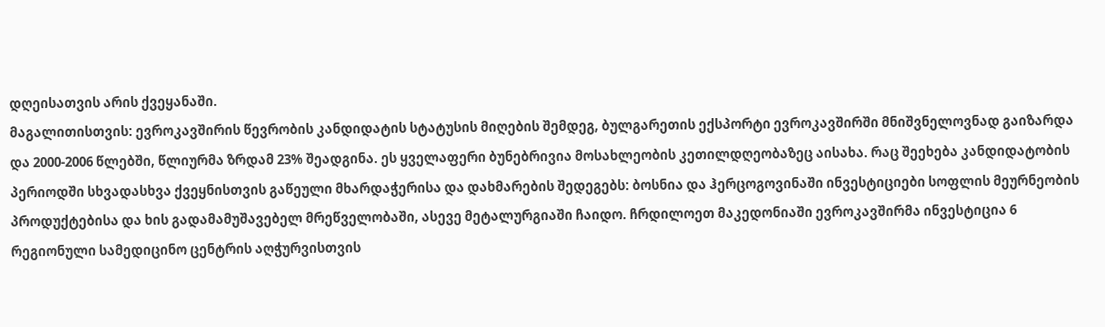დღეისათვის არის ქვეყანაში.
მაგალითისთვის: ევროკავშირის წევრობის კანდიდატის სტატუსის მიღების შემდეგ, ბულგარეთის ექსპორტი ევროკავშირში მნიშვნელოვნად გაიზარდა და 2000-2006 წლებში, წლიურმა ზრდამ 23% შეადგინა. ეს ყველაფერი ბუნებრივია მოსახლეობის კეთილდღეობაზეც აისახა. რაც შეეხება კანდიდატობის პერიოდში სხვადასხვა ქვეყნისთვის გაწეული მხარდაჭერისა და დახმარების შედეგებს: ბოსნია და ჰერცოგოვინაში ინვესტიციები სოფლის მეურნეობის პროდუქტებისა და ხის გადამამუშავებელ მრეწველობაში, ასევე მეტალურგიაში ჩაიდო. ჩრდილოეთ მაკედონიაში ევროკავშირმა ინვესტიცია 6 რეგიონული სამედიცინო ცენტრის აღჭურვისთვის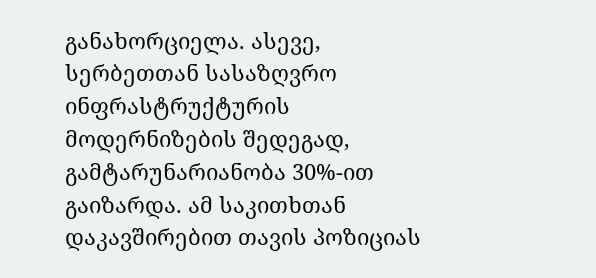განახორციელა. ასევე, სერბეთთან სასაზღვრო ინფრასტრუქტურის მოდერნიზების შედეგად, გამტარუნარიანობა 30%-ით გაიზარდა. ამ საკითხთან დაკავშირებით თავის პოზიციას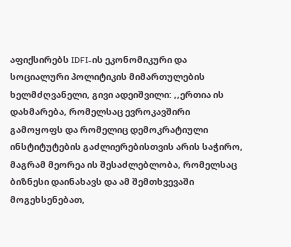აფიქსირებს IDFI-ის ეკონომიკური და სოციალური პოლიტიკის მიმართულების ხელმძღვანელი, გივი ადეიშვილი: ,,ერთია ის დახმარება, რომელსაც ევროკავშირი გამოყოფს და რომელიც დემოკრატიული ინსტიტუტების გაძლიერებისთვის არის საჭირო, მაგრამ მეორეა ის შესაძლებლობა, რომელსაც ბიზნესი დაინახავს და ამ შემთხვევაში მოგეხსენებათ,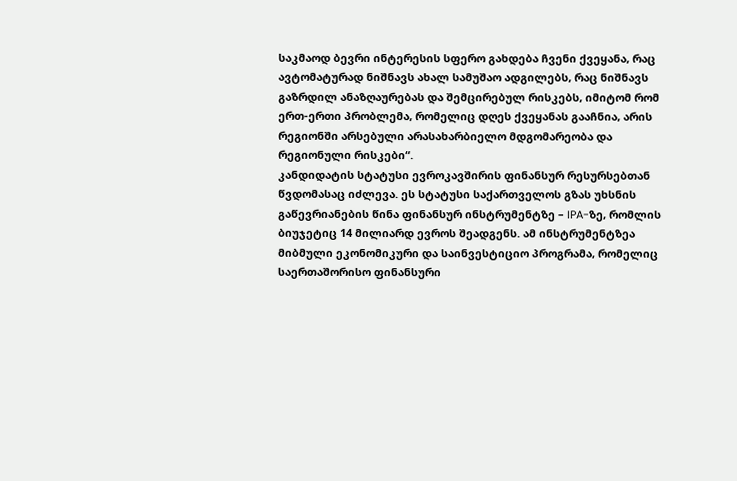საკმაოდ ბევრი ინტერესის სფერო გახდება ჩვენი ქვეყანა, რაც ავტომატურად ნიშნავს ახალ სამუშაო ადგილებს, რაც ნიშნავს გაზრდილ ანაზღაურებას და შემცირებულ რისკებს, იმიტომ რომ ერთ-ერთი პრობლემა, რომელიც დღეს ქვეყანას გააჩნია, არის რეგიონში არსებული არასახარბიელო მდგომარეობა და რეგიონული რისკები“.
კანდიდატის სტატუსი ევროკავშირის ფინანსურ რესურსებთან წვდომასაც იძლევა. ეს სტატუსი საქართველოს გზას უხსნის გაწევრიანების წინა ფინანსურ ინსტრუმენტზე – IPA-ზე, რომლის ბიუჯეტიც 14 მილიარდ ევროს შეადგენს. ამ ინსტრუმენტზეა მიბმული ეკონომიკური და საინვესტიციო პროგრამა, რომელიც საერთაშორისო ფინანსური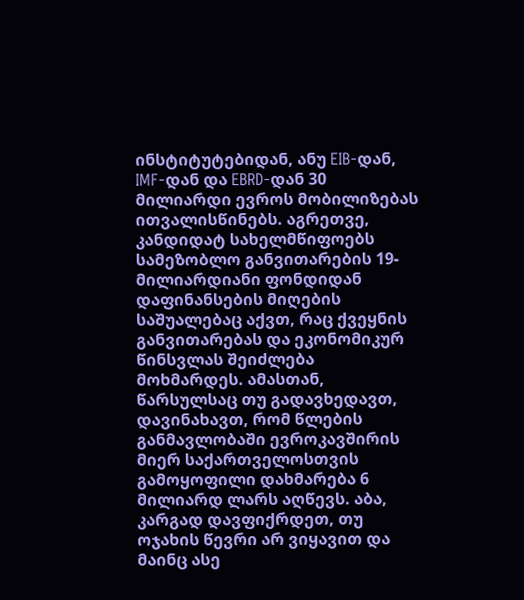ინსტიტუტებიდან, ანუ EIB-დან, IMF-დან და EBRD-დან 30 მილიარდი ევროს მობილიზებას ითვალისწინებს. აგრეთვე, კანდიდატ სახელმწიფოებს სამეზობლო განვითარების 19-მილიარდიანი ფონდიდან დაფინანსების მიღების საშუალებაც აქვთ, რაც ქვეყნის განვითარებას და ეკონომიკურ წინსვლას შეიძლება მოხმარდეს. ამასთან, წარსულსაც თუ გადავხედავთ, დავინახავთ, რომ წლების განმავლობაში ევროკავშირის მიერ საქართველოსთვის გამოყოფილი დახმარება 6 მილიარდ ლარს აღწევს. აბა, კარგად დავფიქრდეთ, თუ ოჯახის წევრი არ ვიყავით და მაინც ასე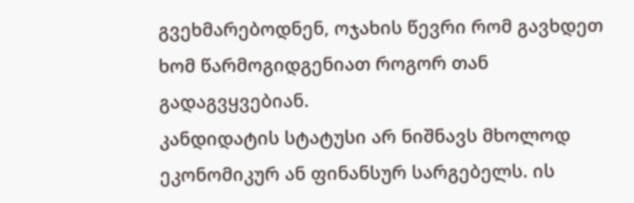გვეხმარებოდნენ, ოჯახის წევრი რომ გავხდეთ ხომ წარმოგიდგენიათ როგორ თან გადაგვყვებიან.
კანდიდატის სტატუსი არ ნიშნავს მხოლოდ ეკონომიკურ ან ფინანსურ სარგებელს. ის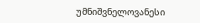უმნიშვნელოვანესი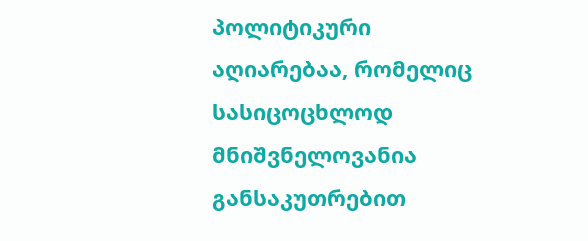პოლიტიკური აღიარებაა, რომელიც სასიცოცხლოდ მნიშვნელოვანია განსაკუთრებით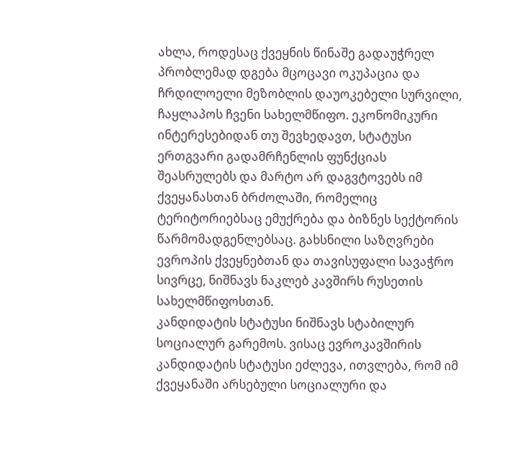ახლა, როდესაც ქვეყნის წინაშე გადაუჭრელ პრობლემად დგება მცოცავი ოკუპაცია და ჩრდილოელი მეზობლის დაუოკებელი სურვილი, ჩაყლაპოს ჩვენი სახელმწიფო. ეკონომიკური ინტერესებიდან თუ შევხედავთ, სტატუსი ერთგვარი გადამრჩენლის ფუნქციას შეასრულებს და მარტო არ დაგვტოვებს იმ ქვეყანასთან ბრძოლაში, რომელიც ტერიტორიებსაც ემუქრება და ბიზნეს სექტორის წარმომადგენლებსაც. გახსნილი საზღვრები ევროპის ქვეყნებთან და თავისუფალი სავაჭრო სივრცე, ნიშნავს ნაკლებ კავშირს რუსეთის სახელმწიფოსთან.
კანდიდატის სტატუსი ნიშნავს სტაბილურ სოციალურ გარემოს. ვისაც ევროკავშირის კანდიდატის სტატუსი ეძლევა, ითვლება, რომ იმ ქვეყანაში არსებული სოციალური და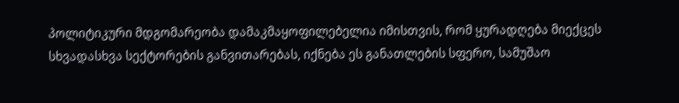პოლიტიკური მდგომარეობა დამაკმაყოფილებელია იმისთვის, რომ ყურადღება მიექცეს სხვადასხვა სექტორების განვითარებას, იქნება ეს განათლების სფერო, სამუშაო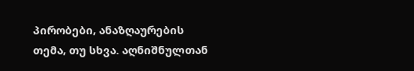პირობები, ანაზღაურების თემა, თუ სხვა. აღნიშნულთან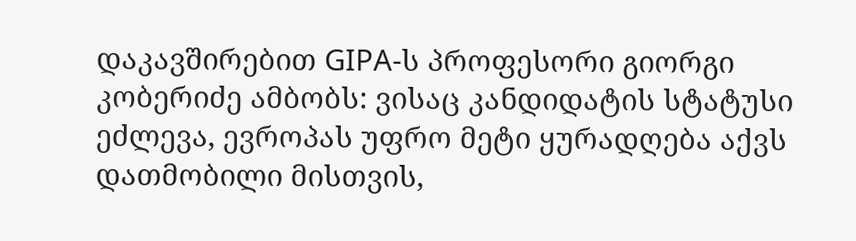დაკავშირებით GIPA-ს პროფესორი გიორგი კობერიძე ამბობს: ვისაც კანდიდატის სტატუსი ეძლევა, ევროპას უფრო მეტი ყურადღება აქვს დათმობილი მისთვის,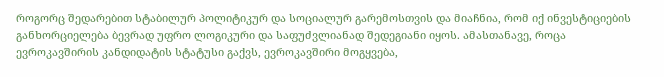როგორც შედარებით სტაბილურ პოლიტიკურ და სოციალურ გარემოსთვის და მიაჩნია, რომ იქ ინვესტიციების განხორციელება ბევრად უფრო ლოგიკური და საფუძვლიანად შედეგიანი იყოს. ამასთანავე, როცა ევროკავშირის კანდიდატის სტატუსი გაქვს, ევროკავშირი მოგყვება,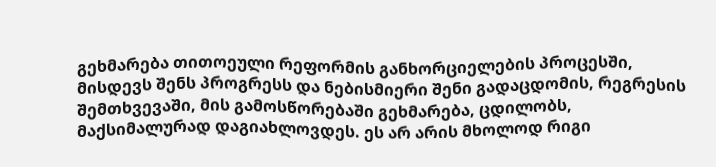გეხმარება თითოეული რეფორმის განხორციელების პროცესში, მისდევს შენს პროგრესს და ნებისმიერი შენი გადაცდომის, რეგრესის შემთხვევაში, მის გამოსწორებაში გეხმარება, ცდილობს, მაქსიმალურად დაგიახლოვდეს. ეს არ არის მხოლოდ რიგი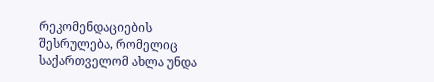რეკომენდაციების შესრულება, რომელიც საქართველომ ახლა უნდა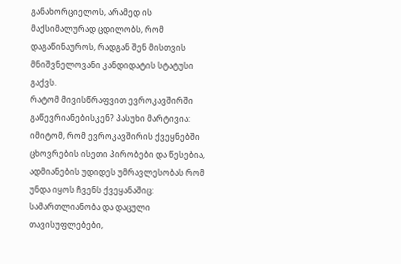განახორციელოს, არამედ ის მაქსიმალურად ცდილობს, რომ დაგაწინაუროს, რადგან შენ მისთვის მნიშვნელოვანი კანდიდატის სტატუსი გაქვს.
რატომ მივისწრაფვით ევროკავშირში გაწევრიანებისკენ? პასუხი მარტივია: იმიტომ, რომ ევროკავშირის ქვეყნებში ცხოვრების ისეთი პირობები და წესებია, ადმიანების უდიდეს უმრავლესობას რომ უნდა იყოს ჩვენს ქვეყანაშიც: სამართლიანობა და დაცული თავისუფლებები,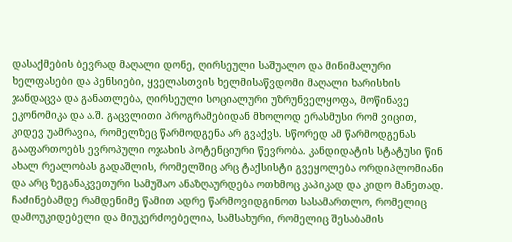დასაქმების ბევრად მაღალი დონე, ღირსეული საშუალო და მინიმალური ხელფასები და პენსიები, ყველასთვის ხელმისაწვდომი მაღალი ხარისხის ჯანდაცვა და განათლება, ღირსეული სოციალური უზრუნველყოფა, მოწინავე ეკონომიკა და ა.შ. გაცვლითი პროგრამებიდან მხოლოდ ერასმუსი რომ ვიცით, კიდევ უამრავია, რომელზეც წარმოდგენა არ გვაქვს. სწორედ ამ წარმოდგენას გააფართოებს ევროპული ოჯახის პოტენციური წევრობა. კანდიდატის სტატუსი წინ ახალ რეალობას გადაშლის, რომელშიც არც ტაქსისტი გვეყოლება ორდიპლომიანი და არც ზეგანაკვეთური სამუშაო ანაზღაურდება ოთხმოც კაპიკად და კიდო მანეთად.
ჩაძინებამდე რამდენიმე წამით ადრე წარმოვიდგინოთ სასამართლო, რომელიც დამოუკიდებელი და მიუკერძოებელია, სამსახური, რომელიც შესაბამის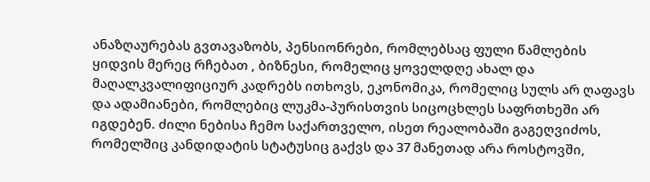ანაზღაურებას გვთავაზობს, პენსიონრები, რომლებსაც ფული წამლების ყიდვის მერეც რჩებათ , ბიზნესი, რომელიც ყოველდღე ახალ და მაღალკვალიფიციურ კადრებს ითხოვს, ეკონომიკა, რომელიც სულს არ ღაფავს და ადამიანები, რომლებიც ლუკმა-პურისთვის სიცოცხლეს საფრთხეში არ იგდებენ. ძილი ნებისა ჩემო საქართველო, ისეთ რეალობაში გაგეღვიძოს, რომელშიც კანდიდატის სტატუსიც გაქვს და 37 მანეთად არა როსტოვში,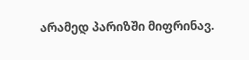არამედ პარიზში მიფრინავ.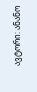ავტორი: ანანო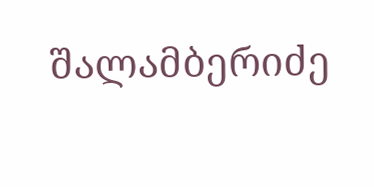შალამბერიძე